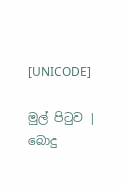[UNICODE]

මුල් පිටුව | බොදු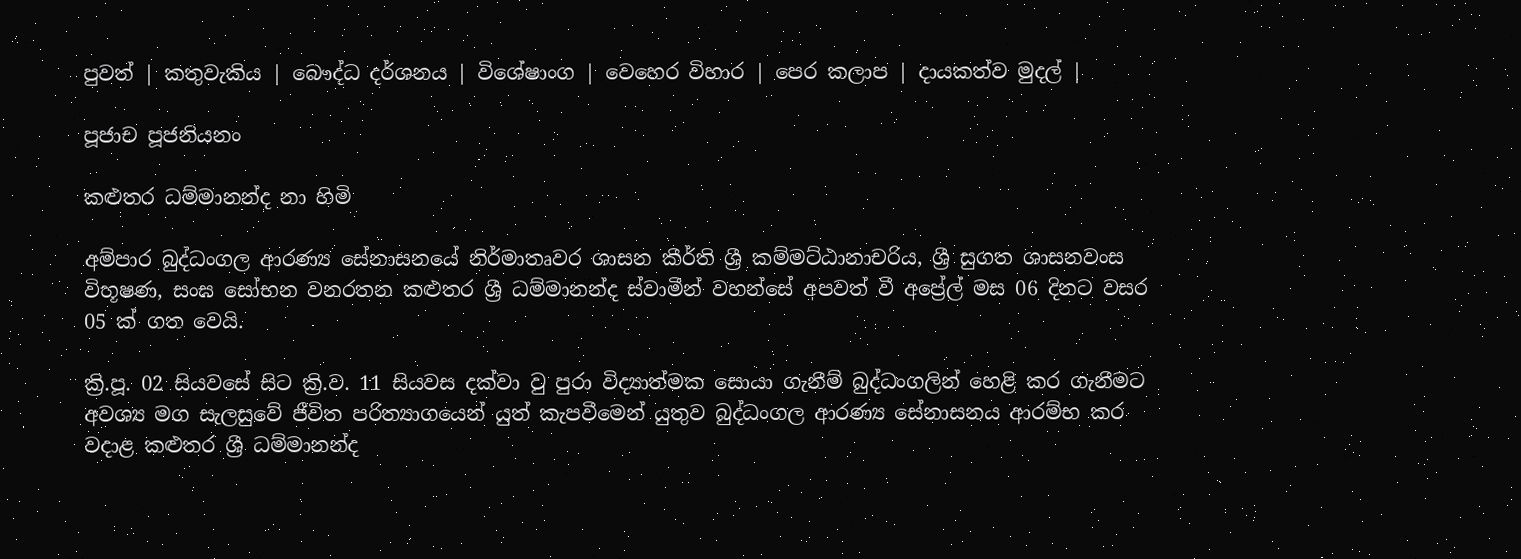පුවත් | කතුවැකිය | බෞද්ධ දර්ශනය | විශේෂාංග | වෙහෙර විහාර | පෙර කලාප | දායකත්ව මුදල් |

පූජාච පූජනියනං

කළුතර ධම්මානන්ද නා හිමි

අම්පාර බුද්ධංගල ආරණ්‍ය සේනාසනයේ නිර්මාතෘවර ශාසන කීර්ති ශ්‍රී කම්මට්ඨානාචරිය, ශ්‍රී සුගත ශාසනවංස විභූෂණ, සංඝ සෝභන වනරතන කළුතර ශ්‍රී ධම්මානන්ද ස්වාමීන් වහන්සේ අපවත් වී අප්‍රේල් මස 06 දිනට වසර 05 ක් ගත වෙයි.

ක්‍රි.පූ. 02 සියවසේ සිට ක්‍රි.ව. 11 සියවස දක්වා වු පුරා විද්‍යාත්මක සොයා ගැනීම් බුද්ධංගලින් හෙළි කර ගැනීමට අවශ්‍ය මග සැලසුවේ ජීවිත පරිත්‍යාගයෙන් යුත් කැපවීමෙන් යුතුව බුද්ධංගල ආරණ්‍ය සේනාසනය ආරම්භ කර වදාළ කළුතර ශ්‍රී ධම්මානන්ද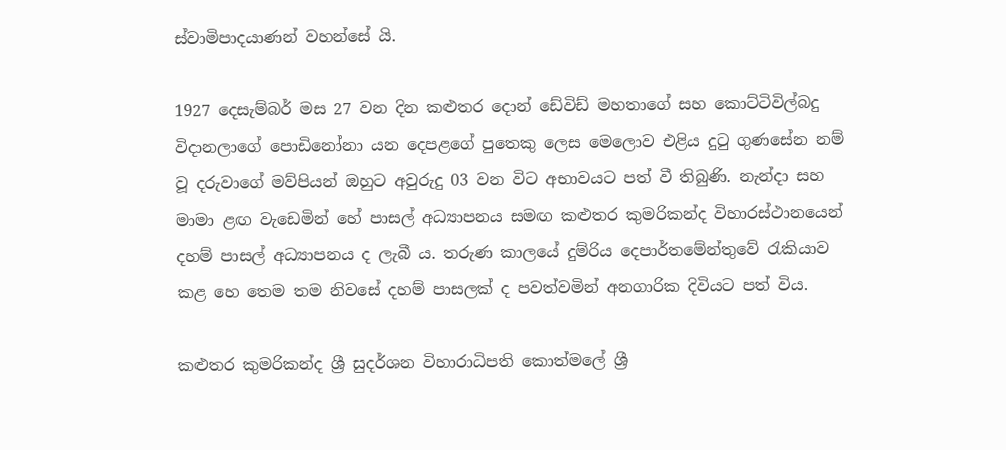ස්වාමිපාදයාණන් වහන්සේ යි.

1927 දෙසැම්බර් මස 27 වන දින කළුතර දොන් ඩේවිඩ් මහතාගේ සහ කොට්ටිවිල්බදු විදානලාගේ පොඩිනෝනා යන දෙපළගේ පුතෙකු ලෙස මෙලොව එළිය දුටු ගුණසේන නම් වූ දරුවාගේ මව්පියන් ඔහුට අවුරුදු 03 වන විට අභාවයට පත් වී තිබුණි. නැන්දා සහ මාමා ළඟ වැඩෙමින් හේ පාසල් අධ්‍යාපනය සමඟ කළුතර කුමරිකන්ද විහාරස්ථානයෙන් දහම් පාසල් අධ්‍යාපනය ද ලැබී ය. තරුණ කාලයේ දුම්රිය දෙපාර්තමේන්තුවේ රැකියාව කළ හෙ තෙම තම නිවසේ දහම් පාසලක් ද පවත්වමින් අනගාරික දිවියට පත් විය.

කළුතර කුමරිකන්ද ශ්‍රී සුදර්ශන විහාරාධිපති කොත්මලේ ශ්‍රී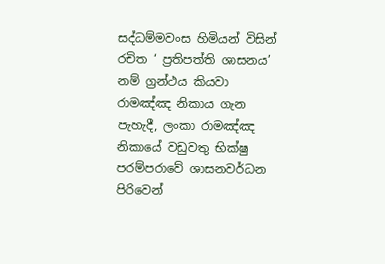සද්ධම්මවංස හිමියන් විසින් රචිත ‘ ප්‍රතිපත්ති ශාසනය’ නම් ග්‍රන්ථය කියවා රාමඤ්ඤ නිකාය ගැන පැහැදී, ලංකා රාමඤ්ඤ නිකායේ වඩුවතු භික්ෂු පරම්පරාවේ ශාසනවර්ධන පිරිවෙන්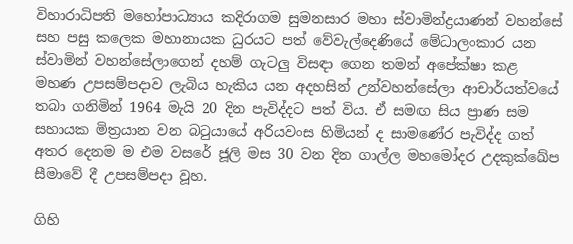විහාරාධිපති මහෝපාධ්‍යාය කදිරාගම සුමනසාර මහා ස්වාමින්ද්‍රයාණන් වහන්සේ සහ පසු කලෙක මහානායක ධුරයට පත් වේවැල්දෙණියේ මේධාලංකාර යන ස්වාමින් වහන්සේලාගෙන් දහම් ගැටලු විසඳා ගෙන තමන් අපේක්ෂා කළ මහණ උපසම්පදාව ලැබිය හැකිය යන අදහසින් උන්වහන්සේලා ආචාර්යත්වයේ තබා ගනිමින් 1964 මැයි 20 දින පැවිද්දට පත් විය. ඒ සමඟ සිය ප්‍රාණ සම සහායක මිත්‍රයාන වන බටුයායේ අරියවංස හිමියන් ද සාමණේර පැවිද්ද ගත් අතර දෙනම ම එම වසරේ ජූලි මස 30 වන දින ගාල්ල මහමෝදර උදකුක්ඛේප සීමාවේ දී උපසම්පදා වූහ.

ගිහි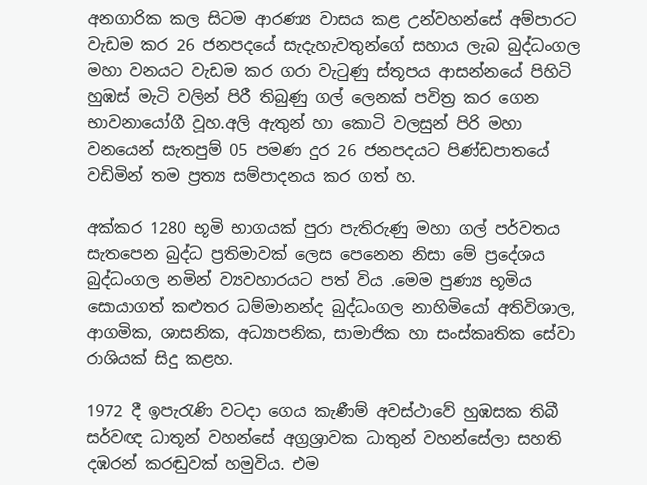අනගාරික කල සිටම ආරණ්‍ය වාසය කළ උන්වහන්සේ අම්පාරට වැඩම කර 26 ජනපදයේ සැදැහැවතුන්ගේ සහාය ලැබ බුද්ධංගල මහා වනයට වැඩම කර ගරා වැටුණු ස්තූපය ආසන්නයේ පිහිටි හුඹස් මැටි වලින් පිරී තිබුණු ගල් ලෙනක් පවිත්‍ර කර ගෙන භාවනායෝගී වූහ.අලි ඇතුන් හා කොටි වලසුන් පිරි මහා වනයෙන් සැතපුම් 05 පමණ දුර 26 ජනපදයට පිණ්ඩපාතයේ වඩිමින් තම ප්‍රත්‍ය සම්පාදනය කර ගත් හ.

අක්කර 1280 භූමි භාගයක් පුරා පැතිරුණු මහා ගල් පර්වතය සැතපෙන බුද්ධ ප්‍රතිමාවක් ලෙස පෙනෙන නිසා මේ ප්‍රදේශය බුද්ධංගල නමින් ව්‍යවහාරයට පත් විය .මෙම පුණ්‍ය භූමිය සොයාගත් කළුතර ධම්මානන්ද බුද්ධංගල නාහිමියෝ අතිවිශාල, ආගමික, ශාසනික, අධ්‍යාපනික, සාමාජික හා සංස්කෘතික සේවා රාශියක් සිදු කළහ.

1972 දී ඉපැරැණි වටදා ගෙය කැණීම් අවස්ථාවේ හුඹසක තිබී සර්වඥ ධාතූන් වහන්සේ අග්‍රශ්‍රාවක ධාතුන් වහන්සේලා සහති දඹරන් කරඬුවක් හමුවිය. එම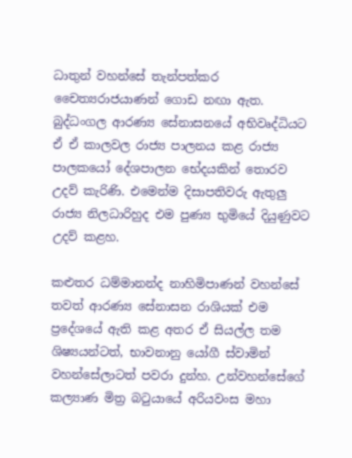ධාතුන් වහන්සේ තැන්පත්කර චෛත්‍යරාජයාණන් ගොඩ නඟා ඇත. බුද්ධංගල ආරණ්‍ය සේනාසනයේ අභිවෘද්ධියට ඒ ඒ කාලවල රාජ්‍ය පාලනය කළ රාජ්‍ය පාලකයෝ දේශපාලන භේදයකින් තොරව උදව් කැරිණි. එමෙන්ම දිසාපතිවරු ඇතුලු රාජ්‍ය නිලධාරිහුද එම පුණ්‍ය භුමියේ දියුණුවට උදව් කළහ.

කළුතර ධම්මානන්ද නාහිමිපාණන් වහන්සේ තවත් ආරණ්‍ය සේනාසන රාශියක් එම ප්‍රදේශයේ ඇති කළ අතර ඒ සියල්ල තම ශිෂ්‍යයන්ටත්, භාවනානු යෝගී ස්වාමින් වහන්සේලාටත් පවරා දුන්හ. උන්වහන්සේගේ කල්‍යාණ මිත්‍ර බටුයායේ අරියවංස මහා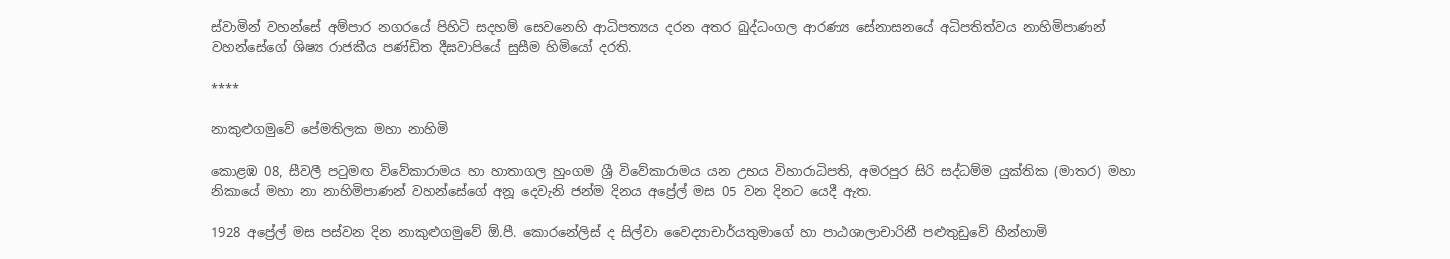ස්වාමින් වහන්සේ අම්පාර නගරයේ පිහිටි සදහම් සෙවනෙහි ආධිපත්‍යය දරන අතර බුද්ධංගල ආරණ්‍ය සේනාසනයේ අධිපතිත්වය නාහිමිපාණන් වහන්සේගේ ශිෂ්‍ය රාජකීය පණ්ඩිත දීඝවාපියේ සුසීම හිමියෝ දරති.

****

නාකුළුගමුවේ පේමතිලක මහා නාහිමි

කොළඹ 08, සීවලී පටුමඟ විවේකාරාමය හා හාතාගල හුංගම ශ්‍රී විවේකාරාමය යන උභය විහාරාධිපති, අමරපුර සිරි සද්ධම්ම යුක්තික (මාතර) මහා නිකායේ මහා නා නාහිමිපාණන් වහන්සේගේ අනූ දෙවැනි ජන්ම දිනය අප්‍රේල් මස 05 වන දිනට යෙදී ඇත.

1928 අප්‍රේල් මස පස්වන දින නාකුළුගමුවේ ඕ.පී. කොරනේලිස් ද සිල්වා වෛද්‍යාචාර්යතුමාගේ හා පාඨශාලාචාරිනී පළුතුඩුවේ හීන්හාමි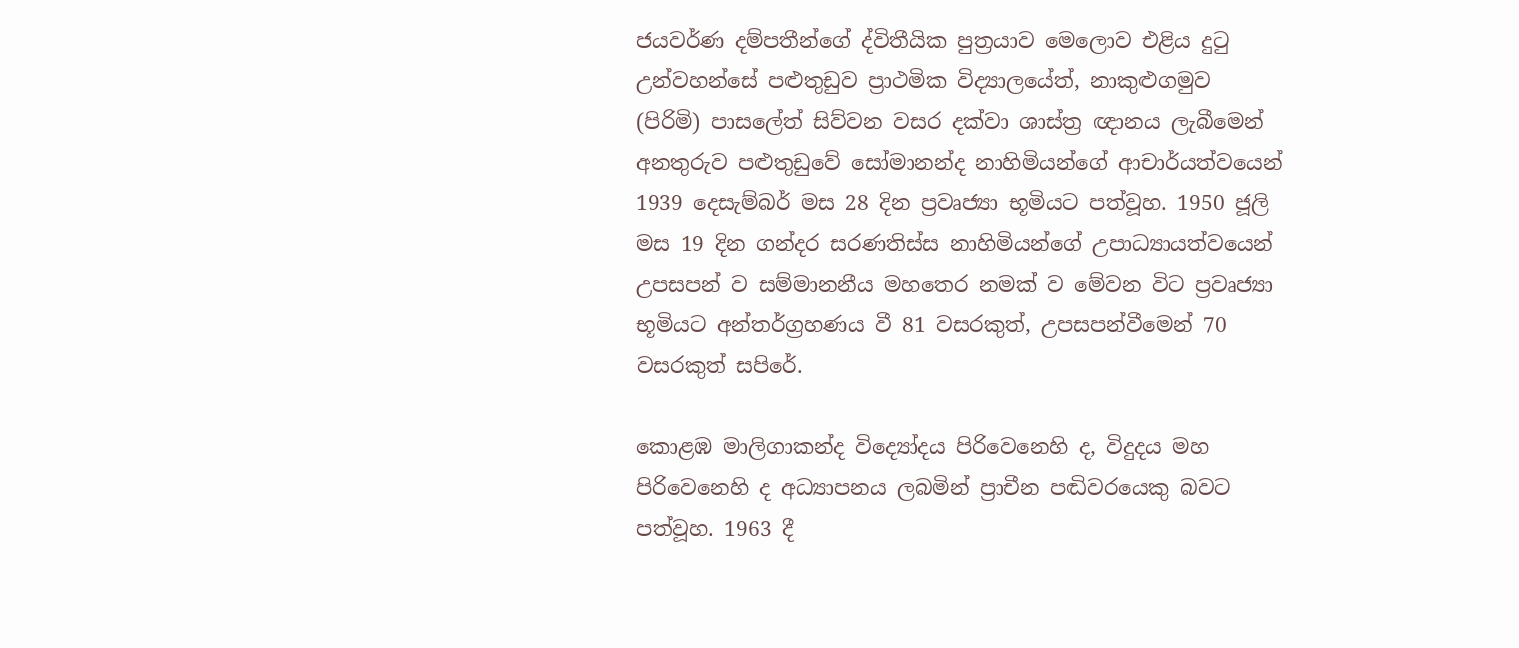ජයවර්ණ දම්පතීන්ගේ ද්විතීයික පුත්‍රයාව මෙලොව එළිය දුටු උන්වහන්සේ පළුතුඩුව ප්‍රාථමික විද්‍යාලයේත්, නාකුළුගමුව (පිරිමි) පාසලේත් සිව්වන වසර දක්වා ශාස්ත්‍ර ඥානය ලැබීමෙන් අනතුරුව පළුතුඩුවේ සෝමානන්ද නාහිමියන්ගේ ආචාර්යත්වයෙන් 1939 දෙසැම්බර් මස 28 දින ප්‍රවෘජ්‍යා භූමියට පත්වූහ. 1950 ජූලි මස 19 දින ගන්දර සරණතිස්ස නාහිමියන්ගේ උපාධ්‍යායත්වයෙන් උපසපන් ව සම්මානනීය මහතෙර නමක් ව මේවන විට ප්‍රවෘජ්‍යා භූමියට අන්තර්ග්‍රහණය වී 81 වසරකුත්, උපසපන්වීමෙන් 70 වසරකුත් සපිරේ.

කොළඹ මාලිගාකන්ද විද්‍යෝදය පිරිවෙනෙහි ද, විදුදය මහ පිරිවෙනෙහි ද අධ්‍යාපනය ලබමින් ප්‍රාචීන පඬිවරයෙකු බවට පත්වූහ. 1963 දී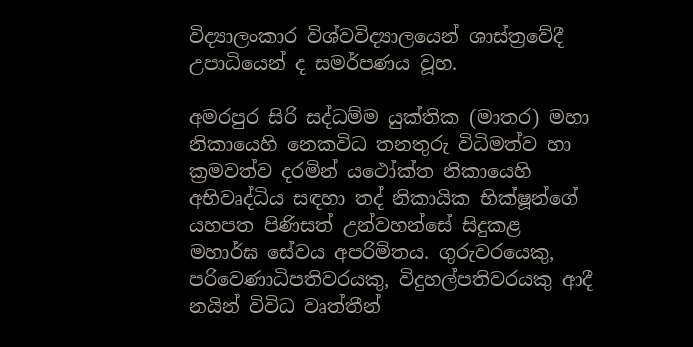විද්‍යාලංකාර විශ්වවිද්‍යාලයෙන් ශාස්ත්‍රවේදී උපාධියෙන් ද සමර්පණය වූහ.

අමරපුර සිරි සද්ධම්ම යුක්තික (මාතර) මහා නිකායෙහි නෙකවිධ තනතුරු විධිමත්ව හා ක්‍රමවත්ව දරමින් යථෝක්ත නිකායෙහි අභිවෘද්ධිය සඳහා තද් නිකායික භික්ෂූන්ගේ යහපත පිණිසත් උන්වහන්සේ සිදුකළ මහාර්ඝ සේවය අපරිමිතය. ගුරුවරයෙකු, පරිවෙණාධිපතිවරයකු, විදුහල්පතිවරයකු ආදී නයින් විවිධ වෘත්තීන්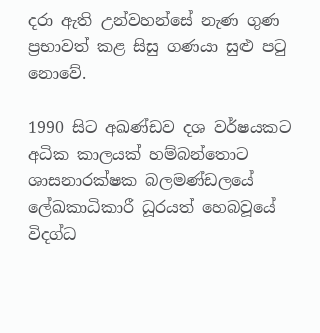දරා ඇති උන්වහන්සේ නැණ ගුණ ප්‍රභාවත් කළ සිසු ගණයා සුළු පටු නොවේ.

1990 සිට අඛණ්ඩව දශ වර්ෂයකට අධික කාලයක් හම්බන්තොට ශාසනාරක්ෂක බලමණ්ඩලයේ ලේඛකාධිකාරී ධූරයත් හෙබවූයේ විදග්ධ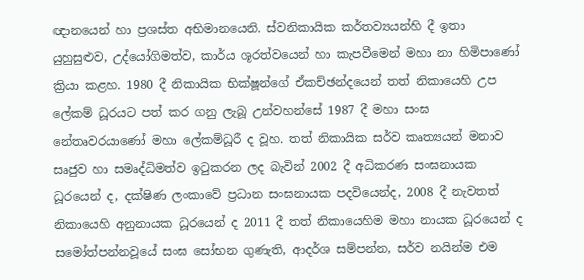ඥානයෙන් හා ප්‍රශස්ත අභිමානයෙනි. ස්වනිකායික කර්තව්‍යයන්හි දී ඉතා යුහුසුළුව, උද්යෝගිමත්ව, කාර්ය ශූරත්වයෙන් හා කැපවීමෙන් මහා නා හිමිපාණෝ ක්‍රියා කළහ. 1980 දී නිකායික භික්ෂූන්ගේ ඒකච්ඡන්දයෙන් තත් නිකායෙහි උප ලේකම් ධූරයට පත් කර ගනු ලැබූ උන්වහන්සේ 1987 දී මහා සංඝ නේතෘවරයාණෝ මහා ලේකම්ධූරී ද වූහ. තත් නිකායික සර්ව කෘත්‍යයන් මනාව සෘජුව හා සමෘද්ධිමත්ව ඉටුකරන ලද බැවින් 2002 දී අධිකරණ සංඝනායක ධූරයෙන් ද, දක්ෂිණ ලංකාවේ ප්‍රධාන සංඝනායක පදවියෙන්ද, 2008 දී නැවතත් නිකායෙහි අනුනායක ධූරයෙන් ද 2011 දී තත් නිකායෙහිම මහා නායක ධූරයෙන් ද සමෝත්පන්නවූයේ සංඝ සෝභන ගුණැති, ආදර්ශ සම්පන්න, සර්ව නයින්ම එම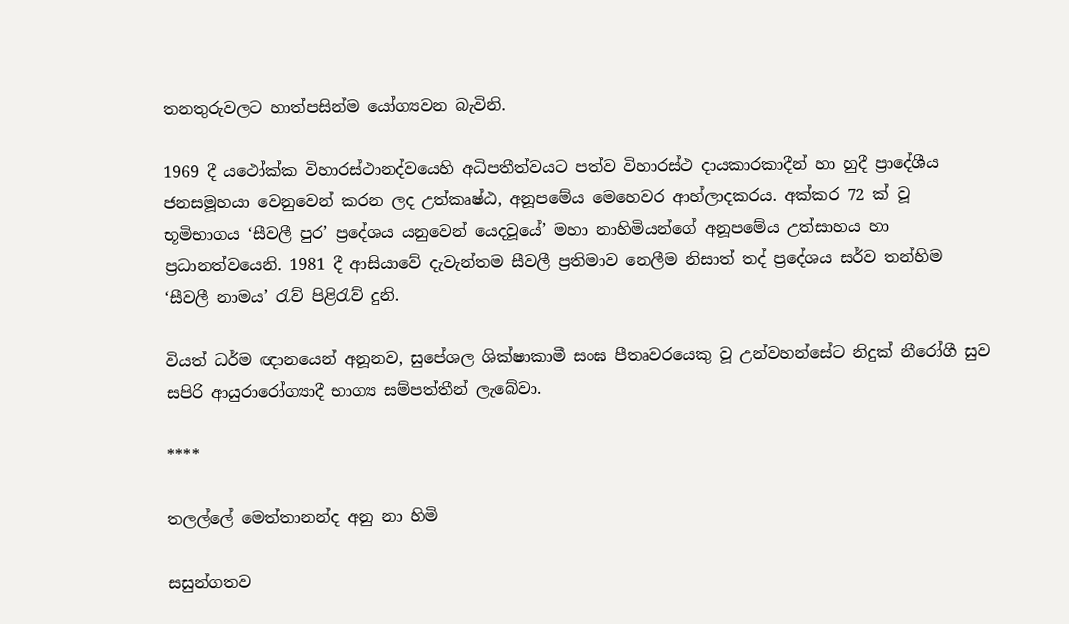තනතුරුවලට හාත්පසින්ම යෝග්‍යවන බැවිනි.

1969 දී යථෝක්ක විහාරස්ථානද්වයෙහි අධිපතීත්වයට පත්ව විහාරස්ථ දායකාරකාදීන් හා හුදී ප්‍රාදේශීය ජනසමූහයා වෙනුවෙන් කරන ලද උත්කෘෂ්ඨ, අනූපමේය මෙහෙවර ආහ්ලාදකරය. අක්කර 72 ක් වූ භූමිභාගය ‘සීවලී පුර’ ප්‍රදේශය යනුවෙන් යෙදවූයේ’ මහා නාහිමියන්ගේ අනූපමේය උත්සාහය හා ප්‍රධානත්වයෙනි. 1981 දී ආසියාවේ දැවැන්තම සීවලී ප්‍රතිමාව නෙලීම නිසාත් තද් ප්‍රදේශය සර්ව තන්හිම ‘සීවලී නාමය’ රැව් පිළිරැව් දුනි.

වියත් ධර්ම ඥානයෙන් අනූනව, සුපේශල ශික්ෂාකාමී සංඝ පීතෘවරයෙකු වූ උන්වහන්සේට නිදුක් නීරෝගී සුව සපිරි ආයුරාරෝග්‍යාදී භාග්‍ය සම්පත්තීන් ලැබේවා.

****

තලල්ලේ මෙත්තානන්ද අනු නා හිමි

සසුන්ගතව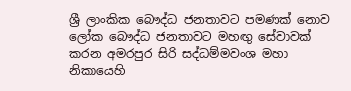ශ්‍රී ලාංකික බෞද්ධ ජනතාවට පමණක් නොව ලෝක බෞද්ධ ජනතාවට මහඟු සේවාවක් කරන අමරපුර සිරි සද්ධම්මවංශ මහා නිකායෙහි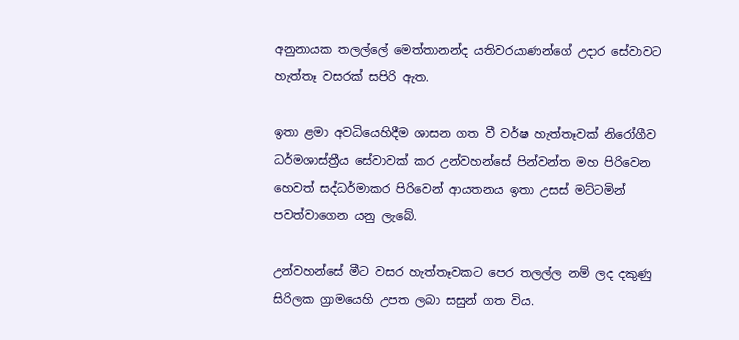අනුනායක තලල්ලේ මෙත්තානන්ද යතිවරයාණන්ගේ උදාර සේවාවට හැත්තෑ වසරක් සපිරි ඇත.

ඉතා ළමා අවධියෙහිදීම ශාසන ගත වී වර්ෂ හැත්තෑවක් නිරෝගීව ධර්මශාස්ත්‍රීය සේවාවක් කර උන්වහන්සේ පින්වන්ත මහ පිරිවෙන හෙවත් සද්ධර්මාකර පිරිවෙන් ආයතනය ඉතා උසස් මට්ටමින් පවත්වාගෙන යනු ලැබේ.

උන්වහන්සේ මීට වසර හැත්තෑවකට පෙර තලල්ල නම් ලද දකුණු සිරිලක ග්‍රාමයෙහි උපත ලබා සසුන් ගත විය.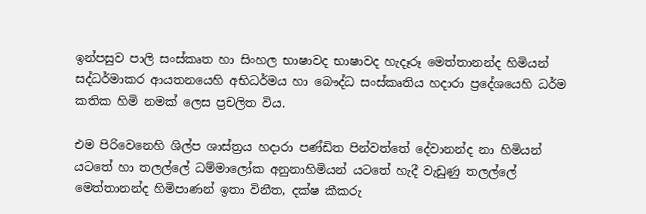ඉන්පසුව පාලි සංස්කෘත හා සිංහල භාෂාවද භාෂාවද හැදෑරූ මෙත්තානන්ද හිමියන් සද්ධර්මාකර ආයතනයෙහි අභිධර්මය හා බෞද්ධ සංස්කෘතිය හදාරා ප්‍රදේශයෙහි ධර්ම කතික හිමි නමක් ලෙස ප්‍රචලිත විය.

එම පිරිවෙනෙහි ශිල්ප ශාස්ත්‍රය හදාරා පණ්ඩිත පින්වත්තේ දේවානන්ද නා හිමියන් යටතේ හා තලල්ලේ ධම්මාලෝක අනුනාහිමියන් යටතේ හැදී වැඩුණු තලල්ලේ මෙත්තානන්ද හිමිපාණන් ඉතා විනීත, දක්ෂ කීකරු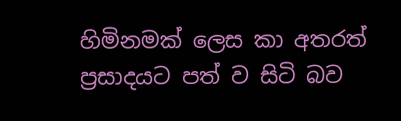හිමිනමක් ලෙස කා අතරත් ප්‍රසාදයට පත් ව සිටි බව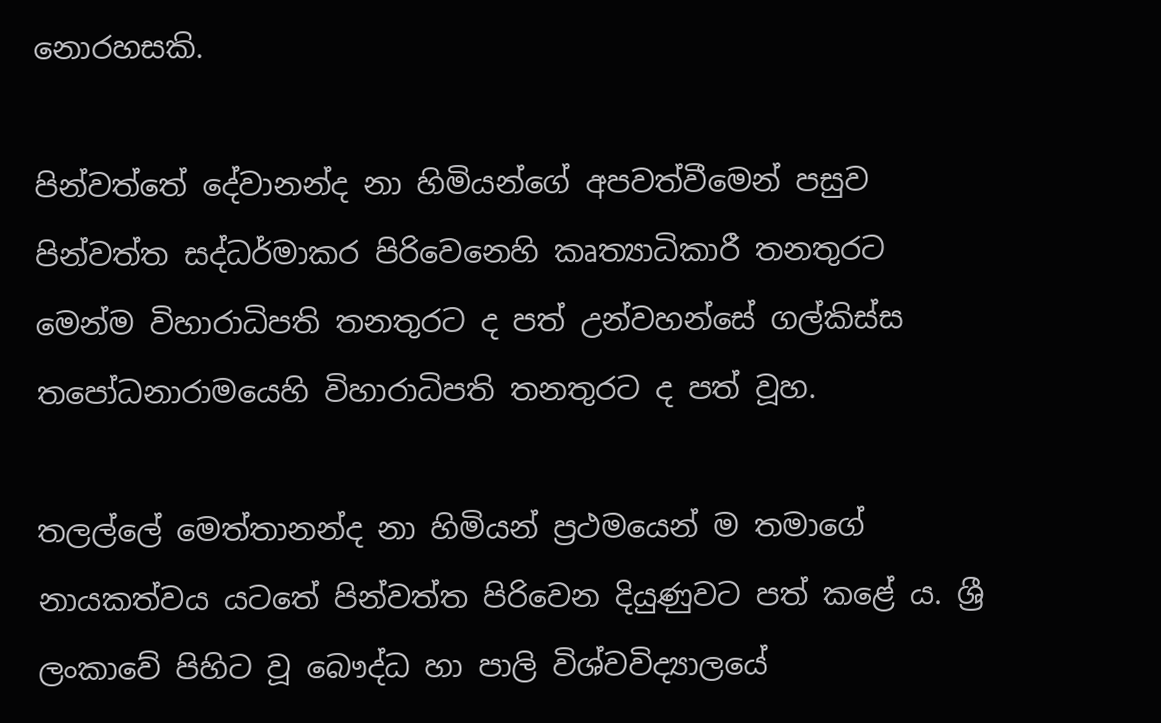නොරහසකි.

පින්වත්තේ දේවානන්ද නා හිමියන්ගේ අපවත්වීමෙන් පසුව පින්වත්ත සද්ධර්මාකර පිරිවෙනෙහි කෘත්‍යාධිකාරී තනතුරට මෙන්ම විහාරාධිපති තනතුරට ද පත් උන්වහන්සේ ගල්කිස්ස තපෝධනාරාමයෙහි විහාරාධිපති තනතුරට ද පත් වූහ.

තලල්ලේ මෙත්තානන්ද නා හිමියන් ප්‍රථමයෙන් ම තමාගේ නායකත්වය යටතේ පින්වත්ත පිරිවෙන දියුණුවට පත් කළේ ය. ශ්‍රී ලංකාවේ පිහිට වූ බෞද්ධ හා පාලි විශ්වවිද්‍යාලයේ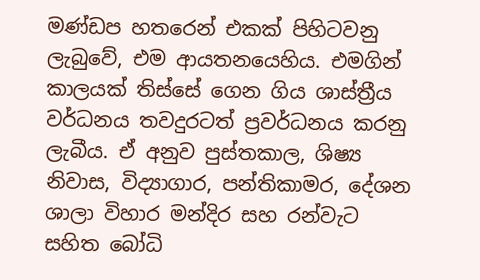මණ්ඩප හතරෙන් එකක් පිහිටවනු ලැබුවේ, එම ආයතනයෙහිය. එමගින් කාලයක් තිස්සේ ගෙන ගිය ශාස්ත්‍රීය වර්ධනය තවදුරටත් ප්‍රවර්ධනය කරනු ලැබීය. ඒ අනුව පුස්තකාල, ශිෂ්‍ය නිවාස, විද්‍යාගාර, පන්තිකාමර, දේශන ශාලා විහාර මන්දිර සහ රන්වැට සහිත බෝධි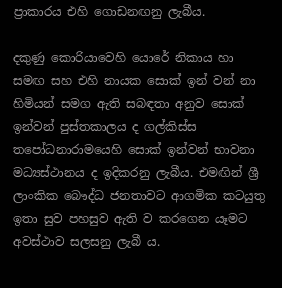ප්‍රාකාරය එහි ගොඩනඟනු ලැබීය.

දකුණු කොරියාවෙහි යොරේ නිකාය හා සමඟ සහ එහි නායක සොක් ඉන් වන් නා හිමියන් සමග ඇති සබඳතා අනුව සොක් ඉන්වන් පුස්තකාලය ද ගල්කිස්ස තපෝධනාරාමයෙහි සොක් ඉන්වන් භාවනා මධ්‍යස්ථානය ද ඉදිකරනු ලැබීය. එමඟින් ශ්‍රී ලාංකික බෞද්ධ ජනතාවට ආගමික කටයුතු ඉතා සුව පහසුව ඇති ව කරගෙන යෑමට අවස්ථාව සලසනු ලැබී ය.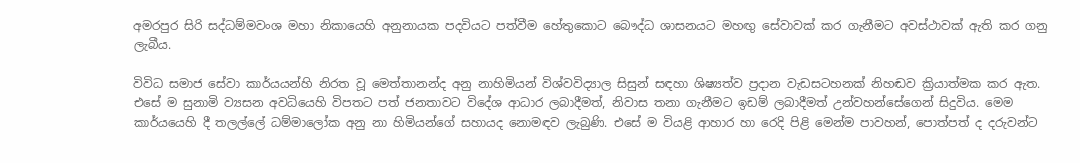අමරපුර සිරි සද්ධම්මවංශ මහා නිකායෙහි අනුනායක පදවියට පත්වීම හේතුකොට බෞද්ධ ශාසනයට මහඟු සේවාවක් කර ගැනීමට අවස්ථාවක් ඇති කර ගනු ලැබීය.

විවිධ සමාජ සේවා කාර්යයන්හි නිරත වූ මෙත්තානන්ද අනු නාහිමියන් විශ්වවිද්‍යාල සිසුන් සඳහා ශිෂ්‍යත්ව ප්‍රදාන වැඩසටහනක් නිහඬව ක්‍රියාත්මක කර ඇත. එසේ ම සුනාමි ව්‍යසන අවධියෙහි විපතට පත් ජනතාවට විදේශ ආධාර ලබාදීමත්, නිවාස තනා ගැනීමට ඉඩම් ලබාදීමත් උන්වහන්සේගෙන් සිදුවිය. මෙම කාර්යයෙහි දී තලල්ලේ ධම්මාලෝක අනු නා හිමියන්ගේ සහායද නොමඳව ලැබුණි. එසේ ම වියළි ආහාර හා රෙදි පිළි මෙන්ම පාවහන්, පොත්පත් ද දරුවන්ට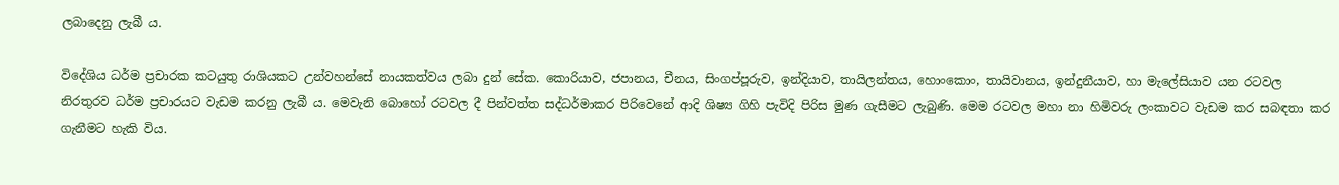ලබාදෙනු ලැබී ය.

විදේශිය ධර්ම ප්‍රචාරක කටයුතු රාශියකට උන්වහන්සේ නායකත්වය ලබා දුන් සේක. කොරියාව, ජපානය, චීනය, සිංගප්පූරුව, ඉන්දියාව, තායිලන්තය, හොංකොං, තායිවානය, ඉන්දුනීයාව, හා මැලේසියාව යන රටවල නිරතුරව ධර්ම ප්‍රචාරයට වැඩම කරනු ලැබී ය. මෙවැනි බොහෝ රටවල දී පින්වත්ත සද්ධර්මාකර පිරිවෙනේ ආදි ශිෂ්‍ය ගිහි පැවිදි පිරිස මුණ ගැසීමට ලැබුණි. මෙම රටවල මහා නා හිමිවරු ලංකාවට වැඩම කර සබඳතා කර ගැනීමට හැකි විය.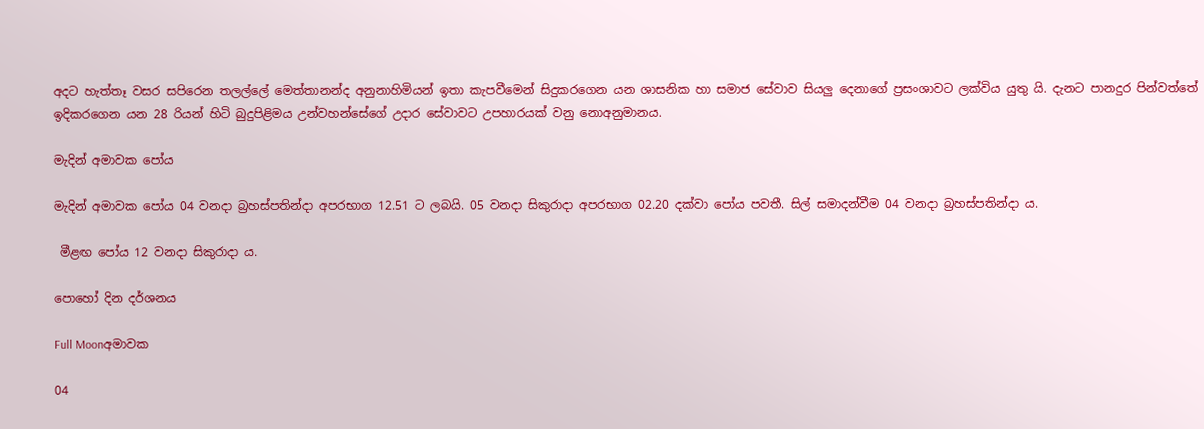අදට හැත්තෑ වසර සපිරෙන තලල්ලේ මෙත්තානන්ද අනුනාහිමියන් ඉතා කැපවීමෙන් සිදුකරගෙන යන ශාසනික හා සමාජ සේවාව සියලු දෙනාගේ ප්‍රසංශාවට ලක්විය යුතු යි. දැනට පානදුර පින්වත්තේ ඉදිකරගෙන යන 28 රියන් හිටි බුදුපිළිමය උන්වහන්සේගේ උදාර සේවාවට උපහාරයක් වනු නොඅනුමානය.

මැදින් අමාවක පෝය

මැදින් අමාවක පෝය 04 වනදා බ්‍රහස්පතින්දා අපරභාග 12.51 ට ලබයි. 05 වනදා සිකුරාදා අපරභාග 02.20 දක්වා පෝය පවතී. සිල් සමාදන්වීම 04 වනදා බ්‍රහස්පතින්දා ය.

 මීළඟ පෝය 12 වනදා සිකුරාදා ය.

පොහෝ දින දර්ශනය

Full Moonඅමාවක

04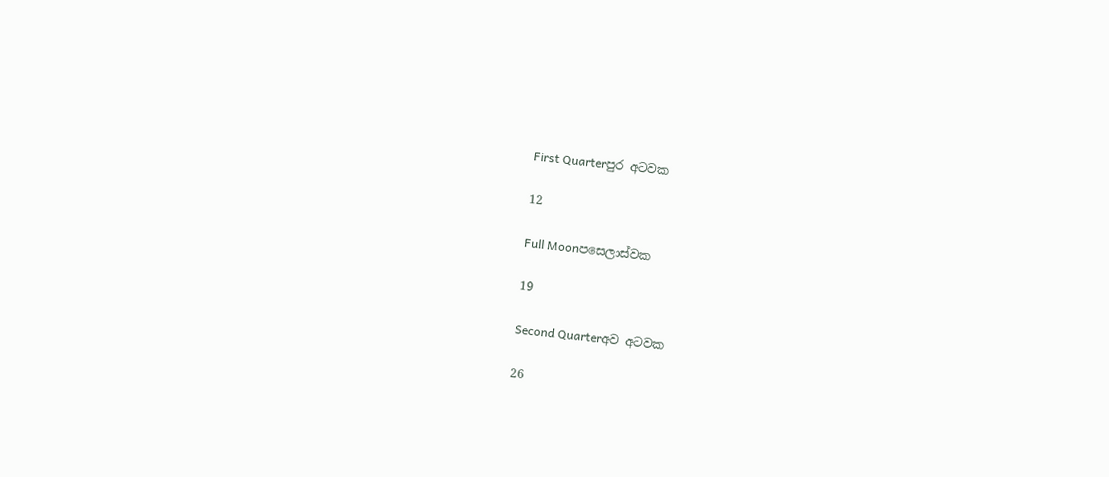First Quarterපුර අටවක

12

Full Moonපසෙලාස්වක

19

Second Quarterඅව අටවක

26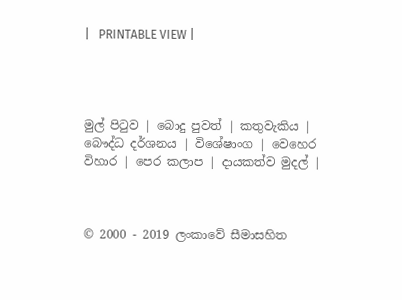|   PRINTABLE VIEW |




මුල් පිටුව | බොදු පුවත් | කතුවැකිය | බෞද්ධ දර්ශනය | විශේෂාංග | වෙහෙර විහාර | පෙර කලාප | දායකත්ව මුදල් |



© 2000 - 2019 ලංකාවේ සීමාසහිත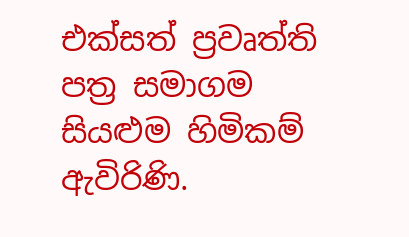එක්සත් ප්‍රවෘත්ති පත්‍ර සමාගම
සියළුම හිමිකම් ඇවිරිණි.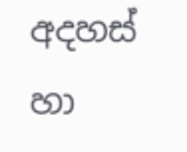අදහස් හා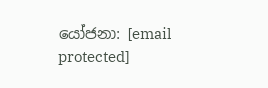යෝජනා: [email protected]